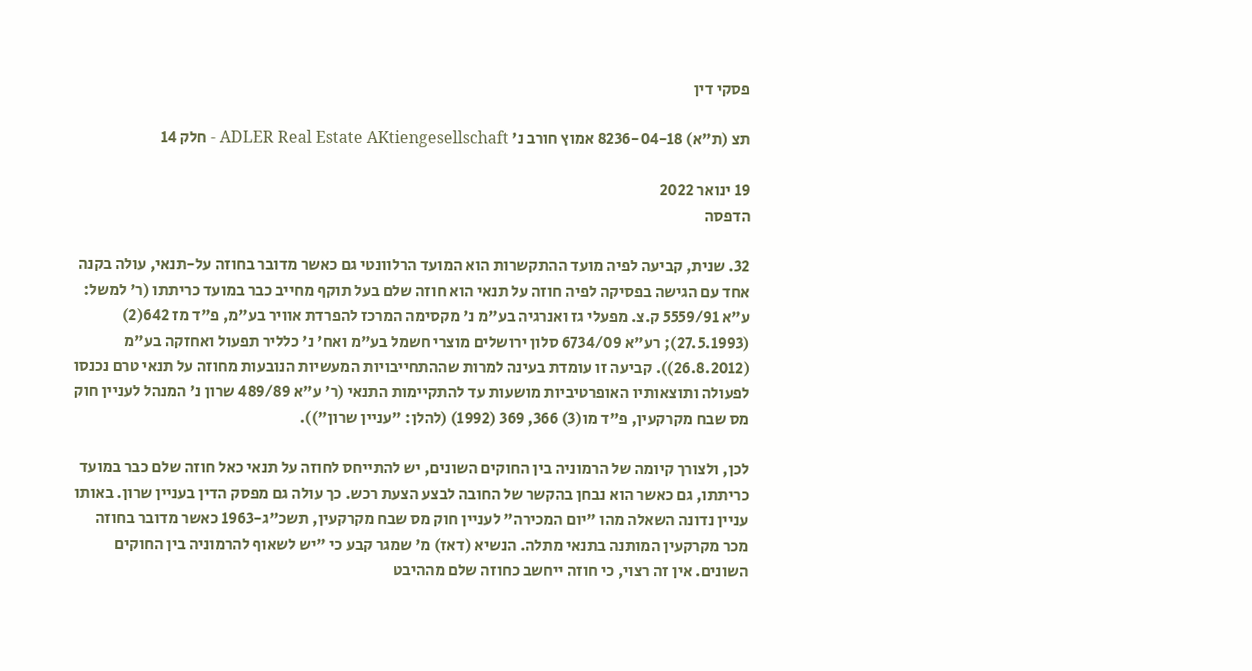פסקי דין

תצ (ת"א) 8236-04-18 אמוץ חורב נ' ADLER Real Estate AKtiengesellschaft - חלק 14

19 ינואר 2022
הדפסה

32. שנית, קביעה לפיה מועד ההתקשרות הוא המועד הרלוונטי גם כאשר מדובר בחוזה על-תנאי, עולה בקנה אחד עם הגישה בפסיקה לפיה חוזה על תנאי הוא חוזה שלם בעל תוקף מחייב כבר במועד כריתתו (ר' למשל: ע"א 5559/91 ק.צ. מפעלי גז ואנרגיה בע"מ נ' מקסימה המרכז להפרדת אוויר בע"מ, פ"ד מז 642(2) (27.5.1993); רע"א 6734/09 סלון ירושלים מוצרי חשמל בע"מ ואח' נ' כלליר תפעול ואחזקה בע"מ (26.8.2012)). קביעה זו עומדת בעינה למרות שההתחייבויות המעשיות הנובעות מחוזה על תנאי טרם נכנסו לפעולה ותוצאותיו האופרטיביות מושעות עד להתקיימות התנאי (ר' ע"א 489/89 שרון נ' המנהל לעניין חוק מס שבח מקרקעין, פ"ד מו(3) 366, 369 (1992) (להלן: "עניין שרון")).

לכן, ולצורך קיומה של הרמוניה בין החוקים השונים, יש להתייחס לחוזה על תנאי כאל חוזה שלם כבר במועד כריתתו, גם כאשר הוא נבחן בהקשר של החובה לבצע הצעת רכש. כך עולה גם מפסק הדין בעניין שרון. באותו עניין נדונה השאלה מהו "יום המכירה" לעניין חוק מס שבח מקרקעין, תשכ"ג-1963 כאשר מדובר בחוזה מכר מקרקעין המותנה בתנאי מתלה. הנשיא (דאז) מ' שמגר קבע כי "יש לשאוף להרמוניה בין החוקים השונים. אין זה רצוי, כי חוזה ייחשב כחוזה שלם מההיבט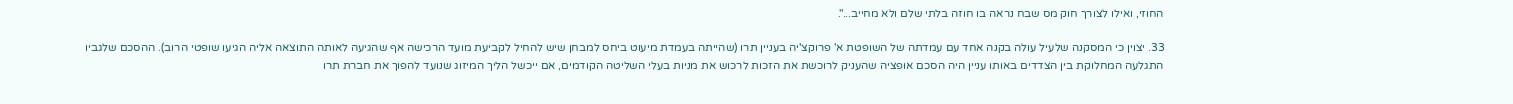החוזי, ואילו לצורך חוק מס שבח נראה בו חוזה בלתי שלם ולא מחייב...".

33. יצוין כי המסקנה שלעיל עולה בקנה אחד עם עמדתה של השופטת א' פרוקצ'יה בעניין תרו (שהייתה בעמדת מיעוט ביחס למבחן שיש להחיל לקביעת מועד הרכישה אף שהגיעה לאותה התוצאה אליה הגיעו שופטי הרוב). ההסכם שלגביו התגלעה המחלוקת בין הצדדים באותו עניין היה הסכם אופציה שהעניק לרוכשת את הזכות לרכוש את מניות בעלי השליטה הקודמים, אם ייכשל הליך המיזוג שנועד להפוך את חברת תרו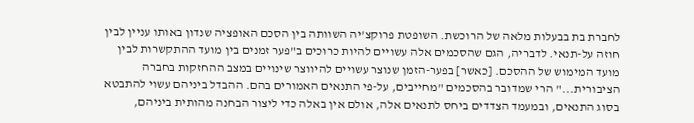לחברת בת בבעלות מלאה של הרוכשת. השופטת פרוקצ'יה השוותה בין הסכם האופציה שנדון באותו עניין לבין חוזה על-תנאי. לדבריה, הגם שהסכמים אלה עשויים להיות כרוכים ב"פער זמנים בין מועד ההתקשרות לבין מועד המימוש של ההסכם. [כאשר] בפער-הזמן שנוצר עשויים להיווצר שינויים במצב ההחזקות בחברה הציבורית..." הרי שמדובר בהסכמים "מחייבים, על-פי התנאים האמורים בהם. ההבדל ביניהם עשוי להתבטא בסוג התנאים, ובמעמד הצדדים ביחס לתנאים אלה, אולם אין באלה כדי ליצור הבחנה מהותית ביניהם,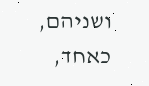ושניהם, כאחד,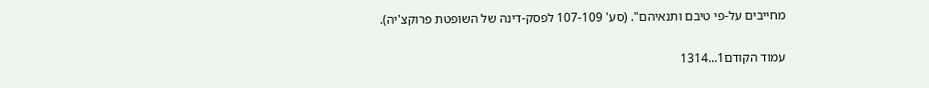מחייבים על-פי טיבם ותנאיהם". (סע' 107-109 לפסק-דינה של השופטת פרוקצ'יה).

עמוד הקודם1...1314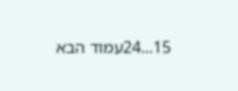15...24עמוד הבא